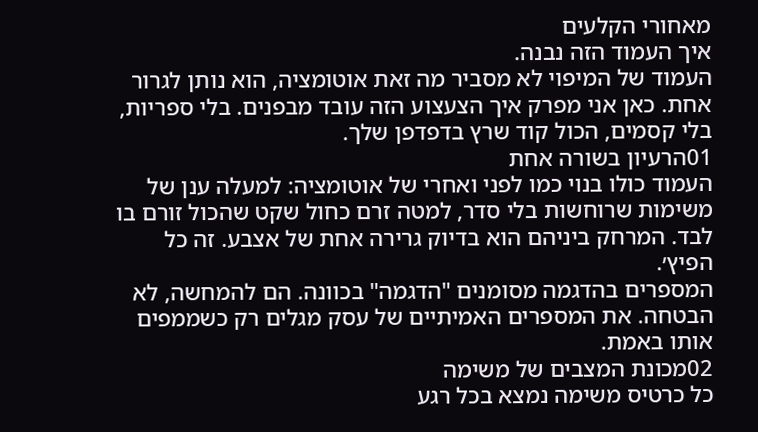מאחורי הקלעים
איך העמוד הזה נבנה.
העמוד של המיפוי לא מסביר מה זאת אוטומציה, הוא נותן לגרור אחת. כאן אני מפרק איך הצעצוע הזה עובד מבפנים. בלי ספריות, בלי קסמים, הכול קוד שרץ בדפדפן שלך.
01הרעיון בשורה אחת
העמוד כולו בנוי כמו לפני ואחרי של אוטומציה: למעלה ענן של משימות שרוחשות בלי סדר, למטה זרם כחול שקט שהכול זורם בו לבד. המרחק ביניהם הוא בדיוק גרירה אחת של אצבע. זה כל הפיץ׳.
המספרים בהדגמה מסומנים "הדגמה" בכוונה. הם להמחשה, לא הבטחה. את המספרים האמיתיים של עסק מגלים רק כשממפים אותו באמת.
02מכונת המצבים של משימה
כל כרטיס משימה נמצא בכל רגע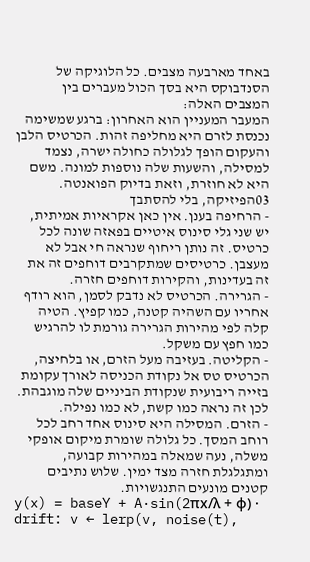באחד מארבעה מצבים. כל הלוגיקה של הסנדבוקס היא בסך הכול מעברים בין המצבים האלה:
המעבר המעניין הוא האחרון: ברגע שמשימה נכנסת לזרם היא מחליפה זהות. הכרטיס הלבן והעקום הופך לגלולה כחולה ישרה, נצמד למסילה, והשעות שלה נוספות למונה. משם היא לא חוזרת, וזאת בדיוק הפואנטה.
03הפיזיקה, בלי להסתבך
- הרחיפה בענן. אין כאן אקראיות אמיתית, יש שני גלי סינוס איטיים בפאזה שונה לכל כרטיס. זה נותן ריחוף שנראה חי אבל לא מעצבן. כרטיסים שמתקרבים דוחפים זה את זה בעדינות, והקירות דוחפים חזרה.
- הגרירה. הכרטיס לא נדבק לסמן, הוא רודף אחריו עם השהיה קטנה, כמו קפיץ. הטיה קלה לפי מהירות הגרירה גורמת לו להרגיש כמו חפץ עם משקל.
- הקליטה. בעזיבה מעל הזרם, או בלחיצה, הכרטיס טס אל נקודת הכניסה לאורך עקומת בזייה ריבועית שנקודת הביניים שלה מוגבהת. לכן זה נראה כמו קשת, לא כמו נפילה.
- הזרם. המסילה היא סינוס אחד רחב לכל רוחב המסך. כל גלולה שומרת מיקום אופקי משלה, נעה שמאלה במהירות קבועה, ומתגלגלת חזרה מצד ימין. שלוש נתיבים קטנים מונעים התנגשויות.
y(x) = baseY + A·sin(2πx/λ + φ) · drift: v ← lerp(v, noise(t),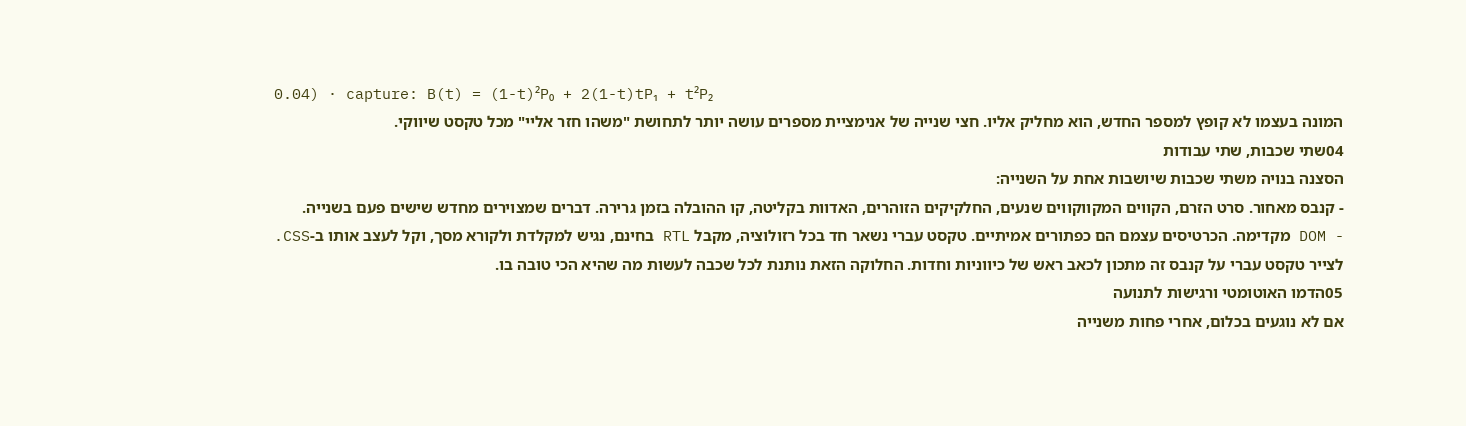0.04) · capture: B(t) = (1-t)²P₀ + 2(1-t)tP₁ + t²P₂
המונה בעצמו לא קופץ למספר החדש, הוא מחליק אליו. חצי שנייה של אנימציית מספרים עושה יותר לתחושת "משהו חזר אליי" מכל טקסט שיווקי.
04שתי שכבות, שתי עבודות
הסצנה בנויה משתי שכבות שיושבות אחת על השנייה:
- קנבס מאחור. סרט הזרם, הקווים המקווקווים שנעים, החלקיקים הזוהרים, האדוות בקליטה, קו ההובלה בזמן גרירה. דברים שמצוירים מחדש שישים פעם בשנייה.
- DOM מקדימה. הכרטיסים עצמם הם כפתורים אמיתיים. טקסט עברי נשאר חד בכל רזולוציה, מקבל RTL בחינם, נגיש למקלדת ולקורא מסך, וקל לעצב אותו ב-CSS.
לצייר טקסט עברי על קנבס זה מתכון לכאב ראש של כיווניות וחדות. החלוקה הזאת נותנת לכל שכבה לעשות מה שהיא הכי טובה בו.
05הדמו האוטומטי ורגישות לתנועה
אם לא נוגעים בכלום, אחרי פחות משנייה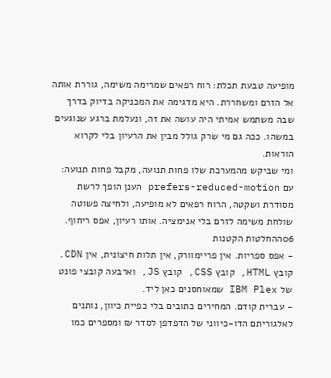מופיעה טבעת תכלת: רוח רפאים שמרימה משימה, גוררת אותה אל הזרם ומשחררת. היא מדגימה את המכניקה בדיוק בדרך שבה משתמש אמיתי היה עושה את זה, ונעלמת ברגע שנוגעים במשהו. ככה גם מי שרק גולל מבין את הרעיון בלי לקרוא הוראות.
ומי שביקש מהמערכת שלו פחות תנועה, מקבל פחות תנועה: עם prefers-reduced-motion הענן הופך לרשת מסודרת ושקטה, הרוח רפאים לא מופיעה, ולחיצה פשוטה שולחת משימה לזרם בלי אנימציה. אותו רעיון, אפס ריחוף.
06ההחלטות הקטנות
- אפס ספריות. אין פריימוורק, אין תלות חיצונית, אין CDN. קובץ HTML, קובץ CSS, קובץ JS, וארבעה קובצי פונט של IBM Plex שמאוחסנים כאן ליד.
- עברית קודם. המחירים כתובים בלי כפיית כיוון, נותנים לאלגוריתם הדו-כיווני של הדפדפן לסדר ₪ ומספרים כמו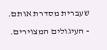שעברית מסדרת אותם.
- העיגולים המצוירים.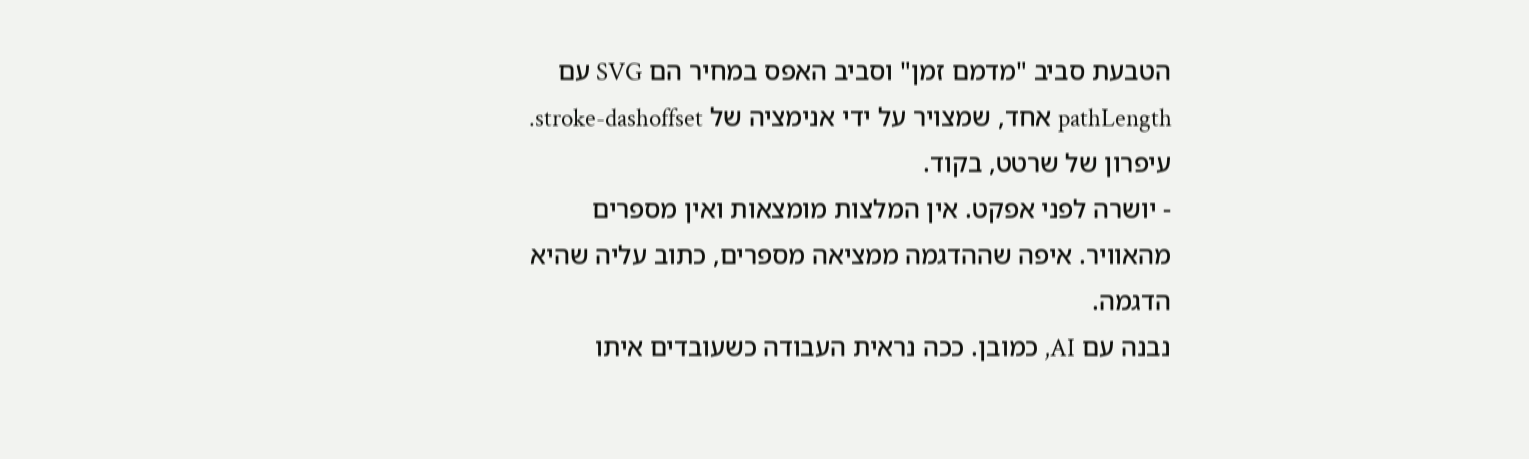הטבעת סביב "מדמם זמן" וסביב האפס במחיר הם SVG עם pathLength אחד, שמצויר על ידי אנימציה של stroke-dashoffset. עיפרון של שרטט, בקוד.
- יושרה לפני אפקט. אין המלצות מומצאות ואין מספרים מהאוויר. איפה שההדגמה ממציאה מספרים, כתוב עליה שהיא הדגמה.
נבנה עם AI, כמובן. ככה נראית העבודה כשעובדים איתו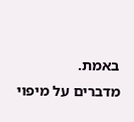באמת.
מדברים על מיפוי